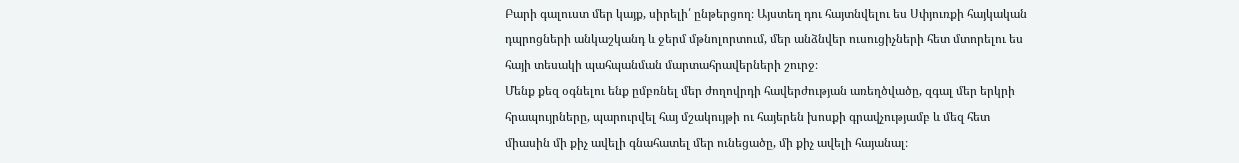Բարի գալուստ մեր կայք, սիրելի՛ ընթերցող։ Այստեղ դու հայտնվելու ես Սփյուռքի հայկական դպրոցների անկաշկանդ և ջերմ մթնոլորտում, մեր անձնվեր ուսուցիչների հետ մտորելու ես հայի տեսակի պահպանման մարտահրավերների շուրջ։
Մենք քեզ օգնելու ենք ըմբռնել մեր ժողովրդի հավերժության առեղծվածը, զգալ մեր երկրի հրապույրները, պարուրվել հայ մշակույթի ու հայերեն խոսքի գրավչությամբ և մեզ հետ միասին մի քիչ ավելի գնահատել մեր ունեցածը, մի քիչ ավելի հայանալ։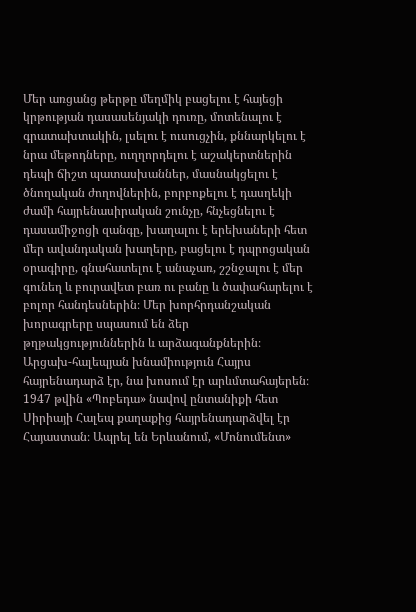Մեր առցանց թերթը մեղմիկ բացելու է հայեցի կրթության դասասենյակի դուռը, մոտենալու է գրատախտակին, լսելու է ուսուցչին, քննարկելու է նրա մեթոդները, ուղղորդելու է աշակերտներին դեպի ճիշտ պատասխաններ, մասնակցելու է ծնողական ժողովներին, բորբոքելու է դասղեկի ժամի հայրենասիրական շունչը, հնչեցնելու է դասամիջոցի զանգը, խաղալու է երեխաների հետ մեր ավանդական խաղերը, բացելու է դպրոցական օրագիրը, գնահատելու է անաչառ, շշնջալու է մեր գունեղ և բուրավետ բառ ու բանը և ծափահարելու է բոլոր հանդեսներին։ Մեր խորհրդանշական խորագրերը սպասում են ձեր թղթակցություններին և արձագանքներին։
Արցախ-հալեպյան խնամիություն Հայրս հայրենադարձ էր, նա խոսում էր արևմտահայերեն։ 1947 թվին «Պոբեդա» նավով ընտանիքի հետ Սիրիայի Հալեպ քաղաքից հայրենադարձվել էր Հայաստան։ Ապրել են Երևանում, «Մոնումենտ»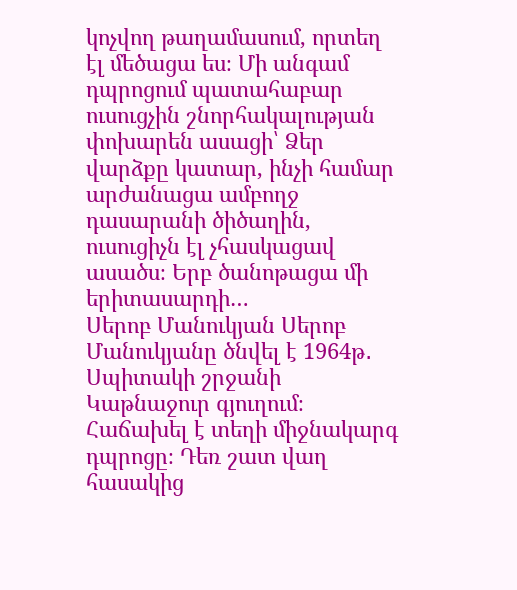կոչվող թաղամասում, որտեղ էլ մեծացա ես։ Մի անգամ դպրոցում պատահաբար ուսուցչին շնորհակալության փոխարեն ասացի՝ Ձեր վարձքը կատար, ինչի համար արժանացա ամբողջ դասարանի ծիծաղին, ուսուցիչն էլ չհասկացավ ասածս։ Երբ ծանոթացա մի երիտասարդի…
Սերոբ Մանուկյան Սերոբ Մանուկյանը ծնվել է 1964թ․ Սպիտակի շրջանի Կաթնաջուր գյուղում։ Հաճախել է տեղի միջնակարգ դպրոցը։ Դեռ շատ վաղ հասակից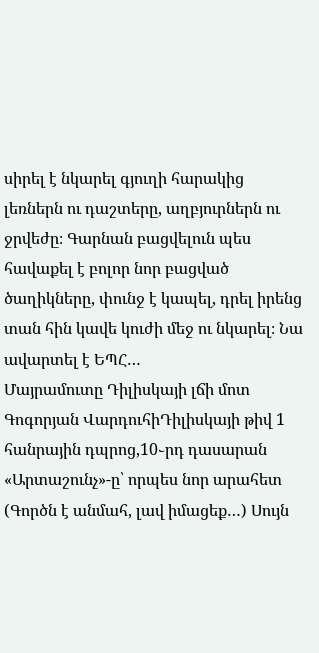սիրել է նկարել գյուղի հարակից լեռներն ու դաշտերը, աղբյուրներն ու ջրվեժը։ Գարնան բացվելուն պես հավաքել է բոլոր նոր բացված ծաղիկները, փունջ է կապել, դրել իրենց տան հին կավե կուժի մեջ ու նկարել։ Նա ավարտել է ԵՊՀ…
Մայրամուտը Դիլիսկայի լճի մոտ Գոգորյան ՎարդուհիԴիլիսկայի թիվ 1 հանրային դպրոց,10֊րդ դասարան
«Արտաշունչ»-ը՝ որպես նոր արահետ (Գործն է անմահ, լավ իմացեք…) Սույն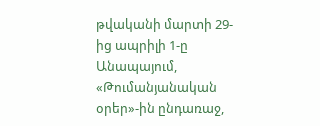թվականի մարտի 29-ից ապրիլի 1-ը Անապայում, «Թումանյանական օրեր»-ին ընդառաջ,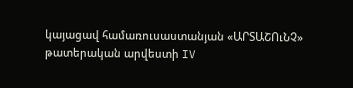կայացավ համառուսաստանյան «ԱՐՏԱՇՈւՆՉ» թատերական արվեստի IV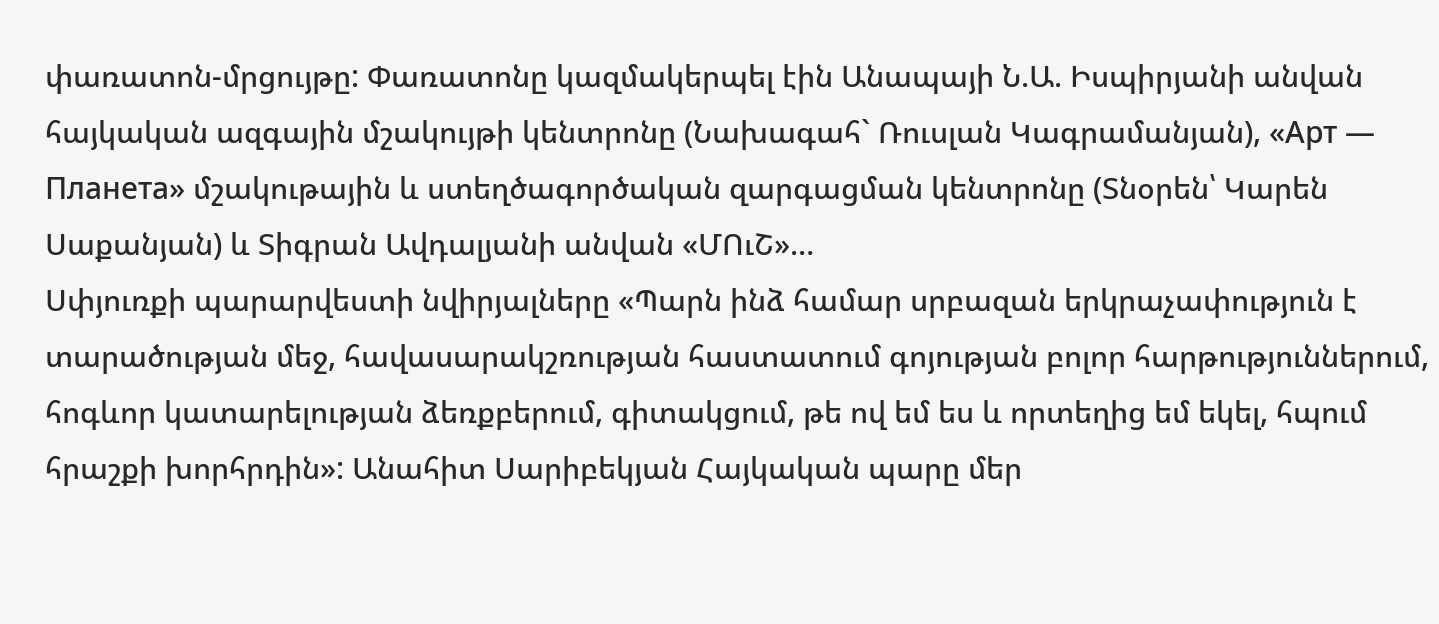փառատոն-մրցույթը: Փառատոնը կազմակերպել էին Անապայի Ն.Ա. Իսպիրյանի անվան հայկական ազգային մշակույթի կենտրոնը (Նախագահ` Ռուսլան Կագրամանյան), «Арт — Планета» մշակութային և ստեղծագործական զարգացման կենտրոնը (Տնօրեն՝ Կարեն Սաքանյան) և Տիգրան Ավդալյանի անվան «ՄՈւՇ»…
Սփյուռքի պարարվեստի նվիրյալները «Պարն ինձ համար սրբազան երկրաչափություն է տարածության մեջ, հավասարակշռության հաստատում գոյության բոլոր հարթություններում, հոգևոր կատարելության ձեռքբերում, գիտակցում, թե ով եմ ես և որտեղից եմ եկել, հպում հրաշքի խորհրդին»: Անահիտ Սարիբեկյան Հայկական պարը մեր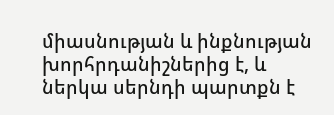միասնության և ինքնության խորհրդանիշներից է, և ներկա սերնդի պարտքն է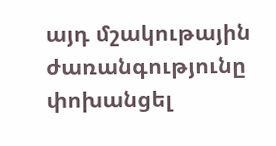այդ մշակութային ժառանգությունը փոխանցել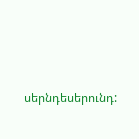սերնդեսերունդ: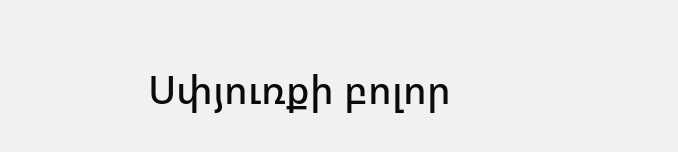Սփյուռքի բոլոր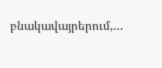բնակավայրերում,…